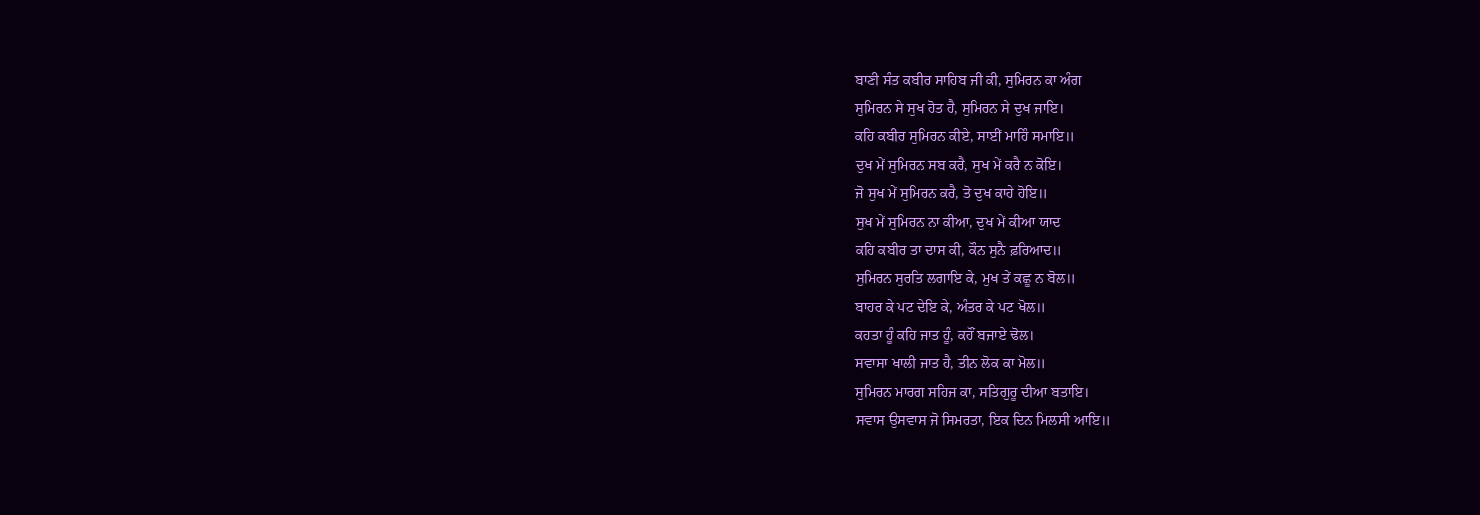ਬਾਣੀ ਸੰਤ ਕਬੀਰ ਸਾਹਿਬ ਜੀ ਕੀ, ਸੁਮਿਰਨ ਕਾ ਅੰਗ
ਸੁਮਿਰਨ ਸੇ ਸੁਖ ਹੋਤ ਹੈ, ਸੁਮਿਰਨ ਸੇ ਦੁਖ ਜਾਇ।
ਕਹਿ ਕਬੀਰ ਸੁਮਿਰਨ ਕੀਏ, ਸਾਈਂ ਮਾਹਿੰ ਸਮਾਇ॥
ਦੁਖ ਮੇਂ ਸੁਮਿਰਨ ਸਬ ਕਰੈ, ਸੁਖ ਮੇਂ ਕਰੈ ਨ ਕੋਇ।
ਜੋ ਸੁਖ ਮੇਂ ਸੁਮਿਰਨ ਕਰੈ, ਤੋ ਦੁਖ ਕਾਹੇ ਹੋਇ॥
ਸੁਖ ਮੇਂ ਸੁਮਿਰਨ ਨਾ ਕੀਆ, ਦੁਖ ਮੇਂ ਕੀਆ ਯਾਦ
ਕਹਿ ਕਬੀਰ ਤਾ ਦਾਸ ਕੀ, ਕੌਨ ਸੁਨੈ ਫ਼ਰਿਆਦ॥
ਸੁਮਿਰਨ ਸੁਰਤਿ ਲਗਾਇ ਕੇ, ਮੁਖ ਤੇਂ ਕਛੂ ਨ ਬੋਲ॥
ਬਾਹਰ ਕੇ ਪਟ ਦੇਇ ਕੇ, ਅੰਤਰ ਕੇ ਪਟ ਖੋਲ॥
ਕਹਤਾ ਹੂੰ ਕਹਿ ਜਾਤ ਹੂੰ, ਕਹੌਂ ਬਜਾਏ ਢੋਲ।
ਸਵਾਸਾ ਖਾਲੀ ਜਾਤ ਹੈ, ਤੀਨ ਲੋਕ ਕਾ ਮੋਲ॥
ਸੁਮਿਰਨ ਮਾਰਗ ਸਹਿਜ ਕਾ, ਸਤਿਗੁਰੂ ਦੀਆ ਬਤਾਇ।
ਸਵਾਸ ਉਸਵਾਸ ਜੋ ਸਿਮਰਤਾ, ਇਕ ਦਿਨ ਮਿਲਸੀ ਆਇ॥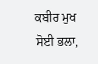ਕਬੀਰ ਮੁਖ ਸੋਈ ਭਲਾ,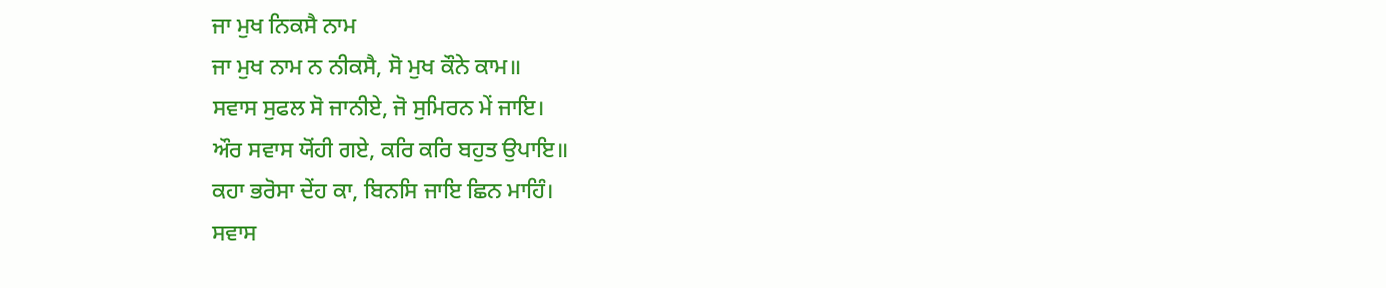ਜਾ ਮੁਖ ਨਿਕਸੈ ਨਾਮ
ਜਾ ਮੁਖ ਨਾਮ ਨ ਨੀਕਸੈ, ਸੋ ਮੁਖ ਕੌਨੇ ਕਾਮ॥
ਸਵਾਸ ਸੁਫਲ ਸੋ ਜਾਨੀਏ, ਜੋ ਸੁਮਿਰਨ ਮੇਂ ਜਾਇ।
ਔਰ ਸਵਾਸ ਯੋਂਹੀ ਗਏ, ਕਰਿ ਕਰਿ ਬਹੁਤ ਉਪਾਇ॥
ਕਹਾ ਭਰੋਸਾ ਦੇਂਹ ਕਾ, ਬਿਨਸਿ ਜਾਇ ਛਿਨ ਮਾਹਿੰ।
ਸਵਾਸ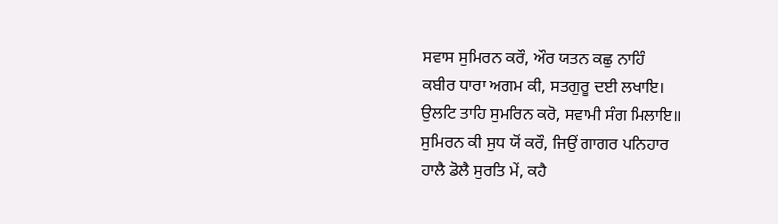ਸਵਾਸ ਸੁਮਿਰਨ ਕਰੌ, ਔਰ ਯਤਨ ਕਛੁ ਨਾਹਿੰ
ਕਬੀਰ ਧਾਰਾ ਅਗਮ ਕੀ, ਸਤਗੁਰੂ ਦਈ ਲਖਾਇ।
ਉਲਟਿ ਤਾਹਿ ਸੁਮਰਿਨ ਕਰੋ, ਸਵਾਮੀ ਸੰਗ ਮਿਲਾਇ॥
ਸੁਮਿਰਨ ਕੀ ਸੁਧ ਯੋਂ ਕਰੌ, ਜਿਉਂ ਗਾਗਰ ਪਨਿਹਾਰ
ਹਾਲੈ ਡੋਲੈ ਸੁਰਤਿ ਮੇਂ, ਕਹੈ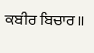ਕਬੀਰ ਬਿਚਾਰ॥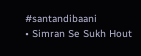#santandibaani
• Simran Se Sukh Hout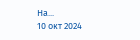Ha...
10 окт 2024